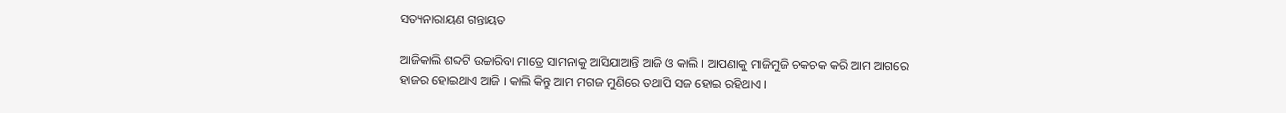ସତ୍ୟନାରାୟଣ ଗନ୍ତାୟତ

ଆଜିକାଲି ଶବ୍ଦଟି ଉଚ୍ଚାରିବା ମାତ୍ରେ ସାମନାକୁ ଆସିଯାଆନ୍ତି ଆଜି ଓ କାଲି । ଆପଣାକୁ ମାଜିମୁଜି ଚକଚକ କରି ଆମ ଆଗରେ ହାଜର ହୋଇଥାଏ ଆଜି । କାଲି କିନ୍ତୁ ଆମ ମଗଜ ମୁଣିରେ ତଥାପି ସଜ ହୋଇ ରହିଥାଏ ।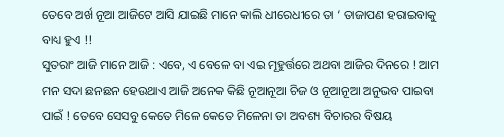ତେବେ ଅର୍ଖ ନୂଆ ଆଜିଟେ ଆସି ଯାଇଛି ମାନେ କାଲି ଧୀରେଧୀରେ ତା ‘ ତାଜାପଣ ହରାଇବାକୁ ବାଧ୍ୟ ହୁଏ !!
ସୁତରାଂ ଆଜି ମାନେ ଆଜି : ଏବେ, ଏ ବେଳେ ବା ଏଇ ମୂହୁର୍ତ୍ତରେ ଅଥବା ଆଜିର ଦିନରେ ! ଆମ ମନ ସଦା ଛନଛନ ହେଉଥାଏ ଆଜି ଅନେକ କିଛି ନୂଆନୂଆ ଚିଜ ଓ ନୂଆନୂଆ ଅନୁଭବ ପାଇବା ପାଇଁ ! ତେବେ ସେସବୁ କେତେ ମିଳେ କେତେ ମିଳେନା ତା ଅବଶ୍ୟ ବିଚାରର ବିଷୟ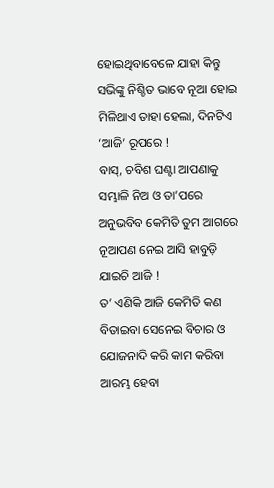ହୋଇଥିବାବେଳେ ଯାହା କିନ୍ତୁ ସଭିଙ୍କୁ ନିଶ୍ଚିତ ଭାବେ ନୂଆ ହୋଇ ମିଳିଥାଏ ତାହା ହେଲା, ଦିନଟିଏ ‘ଆଜି’ ରୂପରେ !
ବାସ୍, ଚବିଶ ଘଣ୍ଟା ଆପଣାକୁ ସମ୍ଭାଳି ନିଅ ଓ ତା’ପରେ ଅନୁଭବିବ କେମିତି ତୁମ ଆଗରେ ନୂଆପଣ ନେଇ ଆସି ହାବୁଡ଼ି ଯାଇଚି ଆଜି !
ତ’ ଏଣିକି ଆଜି କେମିତି କଣ ବିତାଇବା ସେନେଇ ବିଚାର ଓ ଯୋଜନାଦି କରି କାମ କରିବା ଆରମ୍ଭ ହେବା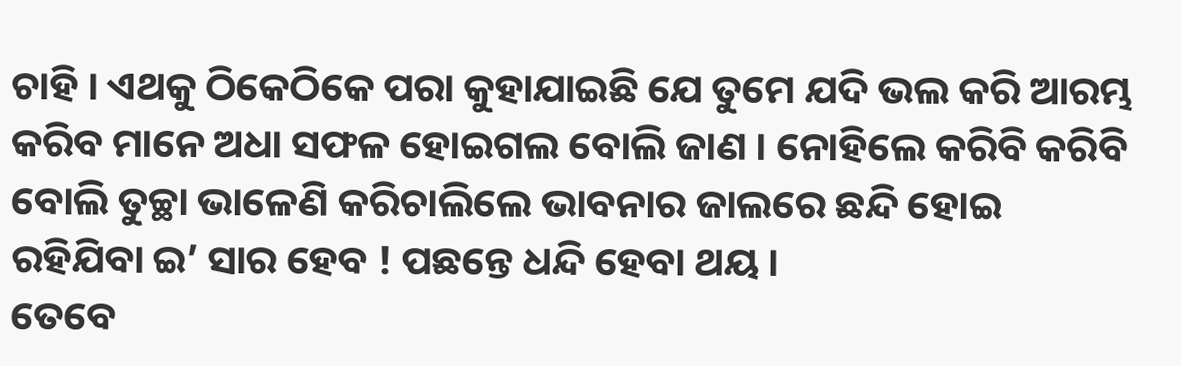ଚାହି । ଏଥକୁ ଠିକେଠିକେ ପରା କୁହାଯାଇଛି ଯେ ତୁମେ ଯଦି ଭଲ କରି ଆରମ୍ଭ କରିବ ମାନେ ଅଧା ସଫଳ ହୋଇଗଲ ବୋଲି ଜାଣ । ନୋହିଲେ କରିବି କରିବି ବୋଲି ତୁଚ୍ଛା ଭାଳେଣି କରିଚାଲିଲେ ଭାବନାର ଜାଲରେ ଛନ୍ଦି ହୋଇ ରହିଯିବା ଇ’ ସାର ହେବ ! ପଛନ୍ତେ ଧନ୍ଦି ହେବା ଥୟ ।
ତେବେ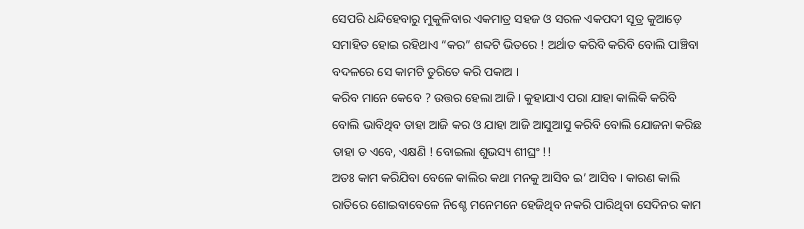ସେପରି ଧନ୍ଦିହେବାରୁ ମୁକୁଳିବାର ଏକମାତ୍ର ସହଜ ଓ ସରଳ ଏକପଦୀ ସୂତ୍ର କୁଆଡ଼େ ସମାହିତ ହୋଇ ରହିଥାଏ “କର” ଶବ୍ଦଟି ଭିତରେ ! ଅର୍ଥାତ କରିବି କରିବି ବୋଲି ପାଞ୍ଚିବା ବଦଳରେ ସେ କାମଟି ତୁରିତେ କରି ପକାଅ ।
କରିବ ମାନେ କେବେ ? ଉତ୍ତର ହେଲା ଆଜି । କୁହାଯାଏ ପରା ଯାହା କାଲିକି କରିବି ବୋଲି ଭାବିଥିବ ତାହା ଆଜି କର ଓ ଯାହା ଆଜି ଆସୁଆସୁ କରିବି ବୋଲି ଯୋଜନା କରିଛ ତାହା ତ ଏବେ, ଏକ୍ଷଣି ! ବୋଇଲା ଶୁଭସ୍ୟ ଶୀଘ୍ରଂ !!
ଅତଃ କାମ କରିଯିବା ବେଳେ କାଲିର କଥା ମନକୁ ଆସିବ ଇ’ ଆସିବ । କାରଣ କାଲି ରାତିରେ ଶୋଇବାବେଳେ ନିଶ୍ଚେ ମନେମନେ ହେଜିଥିବ ନକରି ପାରିଥିବା ସେଦିନର କାମ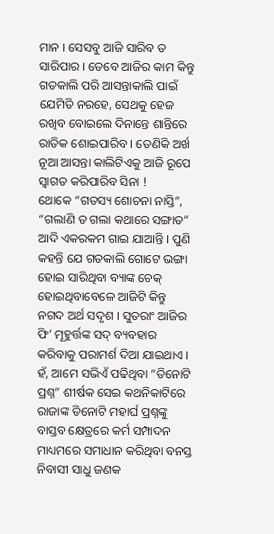ମାନ । ସେସବୁ ଆଜି ସାରିବ ତ ସାରିପାର । ତେବେ ଆଜିର କାମ କିନ୍ତୁ ଗତକାଲି ପରି ଆସନ୍ତାକାଲି ପାଇଁ ଯେମିତି ନରହେ, ସେଥକୁ ହେଜ ରଖିବ ବୋଇଲେ ଦିନାନ୍ତେ ଶାନ୍ତିରେ ରାତିକ ଶୋଇପାରିବ । ତେଣିକି ଅର୍ଖ ନୂଆ ଆସନ୍ତା କାଲିଟିଏକୁ ଆଜି ରୂପେ ସ୍ୱାଗତ କରିପାରିବ ସିନା !
ଥୋକେ “ଗତସ୍ୟ ଶୋଚନା ନାସ୍ତି”, “ଗଲାଣି ତ ଗଲା କଥାରେ ସଙ୍ଗାତ” ଆଦି ଏକରକମ ଗାଇ ଯାଆନ୍ତି । ପୁଣି କହନ୍ତି ଯେ ଗତକାଲି ଗୋଟେ ଭଙ୍ଗା ହୋଇ ସାରିଥିବା ବ୍ୟାଙ୍କ ଚେକ୍ ହୋଇଥିବାବେଳେ ଆଜିଟି କିନ୍ତୁ ନଗଦ ଅର୍ଥ ସଦୃଶ । ସୁତରାଂ ଆଜିର ଫି’ ମୂହୁର୍ତ୍ତଙ୍କ ସଦ୍ ବ୍ୟବହାର କରିବାକୁ ପରାମର୍ଶ ଦିଆ ଯାଇଥାଏ ।
ହଁ, ଆମେ ସଭିଏଁ ପଢିଥିବା “ତିନୋଟି ପ୍ରଶ୍ନ” ଶୀର୍ଷକ ସେଇ କଥନିକାଟିରେ ରାଜାଙ୍କ ତିନୋଟି ମହାର୍ଘ ପ୍ରଶ୍ନଙ୍କୁ ବାସ୍ତବ କ୍ଷେତ୍ରରେ କର୍ମ ସମ୍ପାଦନ ମାଧ୍ୟମରେ ସମାଧାନ କରିଥିବା ବନସ୍ତ ନିବାସୀ ସାଧୁ ଜଣକ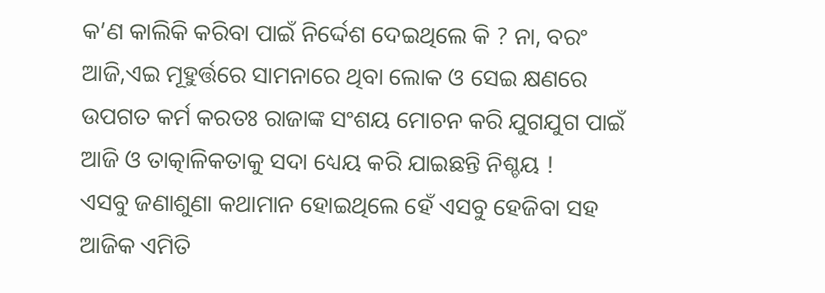କ’ଣ କାଲିକି କରିବା ପାଇଁ ନିର୍ଦ୍ଦେଶ ଦେଇଥିଲେ କି ? ନା, ବରଂ ଆଜି,ଏଇ ମୂହୁର୍ତ୍ତରେ ସାମନାରେ ଥିବା ଲୋକ ଓ ସେଇ କ୍ଷଣରେ ଉପଗତ କର୍ମ କରତଃ ରାଜାଙ୍କ ସଂଶୟ ମୋଚନ କରି ଯୁଗଯୁଗ ପାଇଁ ଆଜି ଓ ତାତ୍କାଳିକତାକୁ ସଦା ଧ୍ୟେୟ କରି ଯାଇଛନ୍ତି ନିଶ୍ଚୟ !
ଏସବୁ ଜଣାଶୁଣା କଥାମାନ ହୋଇଥିଲେ ହେଁ ଏସବୁ ହେଜିବା ସହ ଆଜିକ ଏମିତି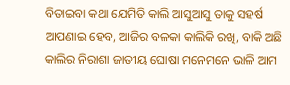ବିତାଇବା କଥା ଯେମିତି କାଲି ଆସୁଆସୁ ତାକୁ ସହର୍ଷ ଆପଣାଇ ହେବ, ଆଜିର ବଳକା କାଲିକି ରଖି, ବାକି ଅଛି କାଲିର ନିରାଶା ଜାତୀୟ ଘୋଷା ମନେମନେ ଭାଳି ଆମ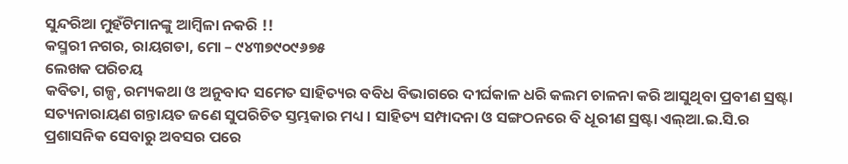ସୁନ୍ଦରିଆ ମୁହଁଟିମାନଙ୍କୁ ଆମ୍ବିଳା ନକରି !!
କସ୍ମରୀ ନଗର, ରାୟଗଡା, ମୋ – ୯୪୩୭୯୦୯୬୭୫
ଲେଖକ ପରିଚୟ
କବିତା, ଗଳ୍ପ, ରମ୍ୟକଥା ଓ ଅନୁବାଦ ସମେତ ସାହିତ୍ୟର ବବିଧ ବିଭାଗରେ ଦୀର୍ଘକାଳ ଧରି କଲମ ଚାଳନା କରି ଆସୁଥିବା ପ୍ରବୀଣ ସ୍ରଷ୍ଟା ସତ୍ୟନାରାୟଣ ଗନ୍ତାୟତ ଜଣେ ସୁପରିଚିତ ସ୍ତମ୍ଭକାର ମଧ୍ୟ । ସାହିତ୍ୟ ସମ୍ପାଦନା ଓ ସଙ୍ଗଠନରେ ବି ଧୂରୀଣ ସ୍ରଷ୍ଟା ଏଲ୍ଆ.ଇ.ସି.ର ପ୍ରଶାସନିକ ସେବାରୁ ଅବସର ପରେ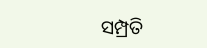ସମ୍ପ୍ରତି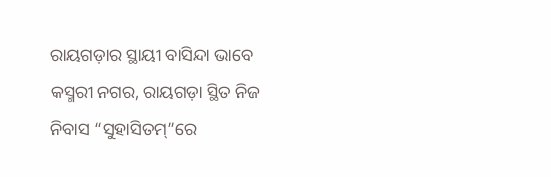ରାୟଗଡ଼ାର ସ୍ଥାୟୀ ବାସିନ୍ଦା ଭାବେ କସ୍ମରୀ ନଗର, ରାୟଗଡ଼ା ସ୍ଥିତ ନିଜ ନିବାସ “ସୁହାସିତମ୍”ରେ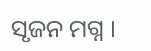ସୃଜନ ମଗ୍ନ ।